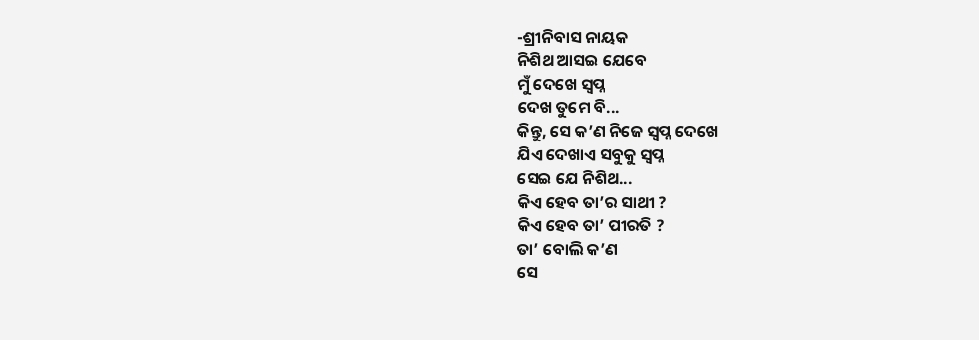-ଶ୍ରୀନିବାସ ନାୟକ
ନିଶିଥ ଆସଇ ଯେବେ
ମୁଁ ଦେଖେ ସ୍ୱପ୍ନ
ଦେଖ ତୁମେ ବି...
କିନ୍ତୁ, ସେ କ’ଣ ନିଜେ ସ୍ୱପ୍ନ ଦେଖେ
ଯିଏ ଦେଖାଏ ସବୁକୁ ସ୍ୱପ୍ନ
ସେଇ ଯେ ନିଶିଥ...
କିଏ ହେବ ତା’ର ସାଥୀ ?
କିଏ ହେବ ତା’ ପୀରତି ?
ତା’ ବୋଲି କ’ଣ
ସେ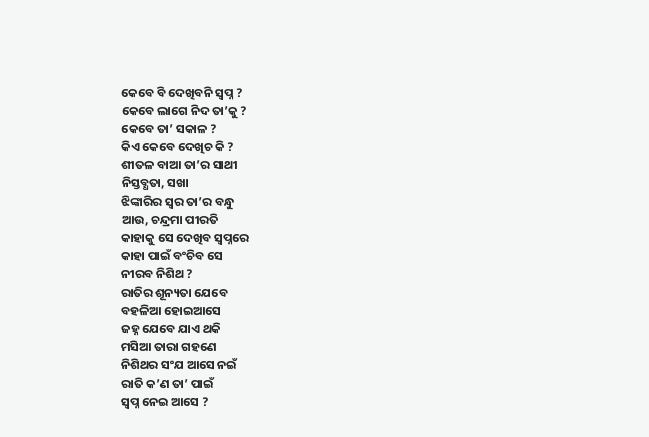କେବେ ବି ଦେଖିବନି ସ୍ୱପ୍ନ ?
କେବେ ଲାଗେ ନିଦ ତା’କୁ ?
କେବେ ତା’ ସକାଳ ?
କିଏ କେବେ ଦେଖିଚ କି ?
ଶୀତଳ ବାଆ ତା’ର ସାଥୀ
ନିସ୍ତବ୍ଧତା, ସଖା
ଝିଙ୍କାରିର ସ୍ୱର ତା’ର ବନ୍ଧୁ
ଆଉ, ଚନ୍ଦ୍ରମା ପୀରତି
କାହାକୁ ସେ ଦେଖିବ ସ୍ୱପ୍ନରେ
କାହା ପାଇଁ ବଂଚିବ ସେ
ନୀରବ ନିଶିଥ ?
ରାତିର ଶୂନ୍ୟତା ଯେବେ
ବହଳିଆ ହୋଇଆସେ
ଜହ୍ନ ଯେବେ ଯାଏ ଥକି
ମସିଆ ତାରା ଗହଣେ
ନିଶିଥର ସଂଯ ଆସେ ନଇଁ
ରାତି କ’ଣ ତା’ ପାଇଁ
ସ୍ୱପ୍ନ ନେଇ ଆସେ ?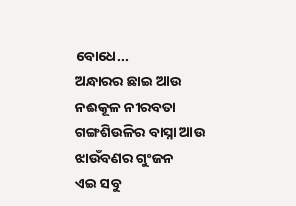ବୋଧେ...
ଅନ୍ଧାରର ଛାଇ ଆଉ
ନଈକୂଳ ନୀରବତା
ଗଙ୍ଗଶିଉଳିର ବାସ୍ନା ଆଉ
ଝାଉଁବଣର ଗୁଂଜନ
ଏଇ ସବୁ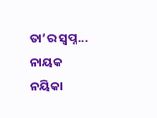ତା’ର ସ୍ୱପ୍ନ...
ନାୟକ ନୟିକା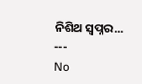ନିଶିଥ ସ୍ୱପ୍ନର...
---
No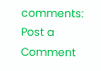comments:
Post a Comment